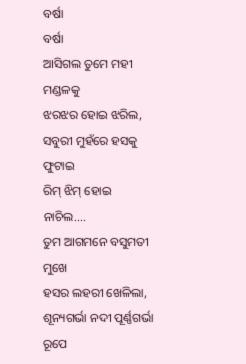ବର୍ଷା
ବର୍ଷା
ଆସିଗଲ ତୁମେ ମହୀ ମଣ୍ଡଳକୁ
ଝରଝର ହୋଇ ଝରିଲ,
ସବୁରୀ ମୁହଁରେ ହସକୁ ଫୁଟାଇ
ରିମ୍ ଝିମ୍ ହୋଇ ନାଚିଲ....
ତୁମ ଆଗମନେ ବସୁମତୀ ମୁଖେ
ହସର ଲହରୀ ଖେଳିଲା,
ଶୂନ୍ୟଗର୍ଭା ନଦୀ ପୂର୍ଣ୍ଣଗର୍ଭା ରୂପେ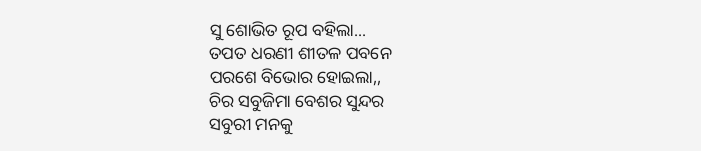ସୁ ଶୋଭିତ ରୂପ ବହିଲା...
ତପତ ଧରଣୀ ଶୀତଳ ପବନେ
ପରଶେ ବିଭୋର ହୋଇଲା,,
ଚିର ସବୁଜିମା ବେଶର ସୁନ୍ଦର
ସବୁରୀ ମନକୁ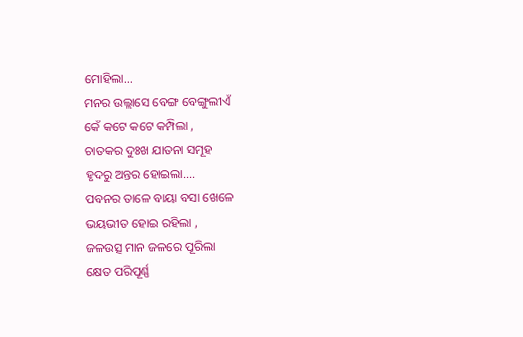ମୋହିଲା...
ମନର ଉଲ୍ଲାସେ ବେଙ୍ଗ ବେଙ୍ଗୁଲୀଏଁ
କେଁ କଟେ କଟେ କମ୍ପିଲା ,
ଚାତକର ଦୁଃଖ ଯାତନା ସମୂହ
ହୃଦରୁ ଅନ୍ତର ହୋଇଲା....
ପବନର ତାଳେ ବାୟା ବସା ଖେଳେ
ଭୟଭୀତ ହୋଇ ରହିଲା ,
ଜଳଉତ୍ସ ମାନ ଜଳରେ ପୂରିଲା
କ୍ଷେତ ପରିପୂର୍ଣ୍ଣ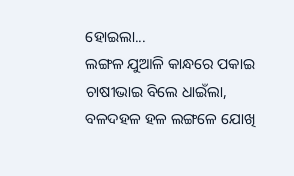ହୋଇଲା...
ଲଙ୍ଗଳ ଯୁଆଳି କାନ୍ଧରେ ପକାଇ
ଚାଷୀଭାଇ ବିଲେ ଧାଇଁଲା,
ବଳଦହଳ ହଳ ଲଙ୍ଗଳେ ଯୋଖି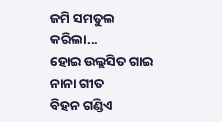ଜମି ସମତୁଲ କରିଲା...
ହୋଇ ଉଲ୍ଲସିତ ଗାଇ ନାନା ଗୀତ
ବିହନ ଗଣ୍ଡିଏ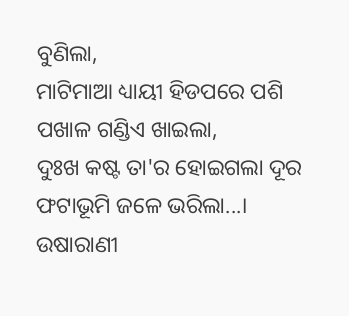ବୁଣିଲା,
ମାଟିମାଆ ଧ୍ୟାୟୀ ହିଡପରେ ପଶି
ପଖାଳ ଗଣ୍ଡିଏ ଖାଇଲା,
ଦୁଃଖ କଷ୍ଟ ତା'ର ହୋଇଗଲା ଦୂର
ଫଟାଭୂମି ଜଳେ ଭରିଲା...।
ଉଷାରାଣୀ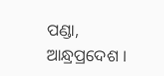ପଣ୍ଡା,
ଆନ୍ଧ୍ରପ୍ରଦେଶ ।